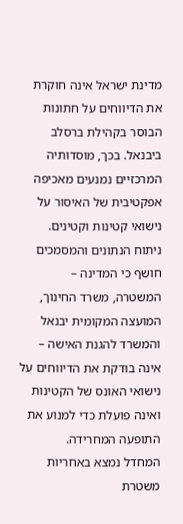מדינת ישראל אינה חוקרת את הדיווחים על חתונות הבוסר בקהילת ברסלב ביבנאל. בכך, מוסדותיה המרכזיים נמנעים מאכיפה אפקטיבית של האיסור על נישואי קטינות וקטינים.
ניתוח הנתונים והמסמכים חושף כי המדינה – המשטרה, משרד החינוך, המועצה המקומית יבנאל והמשרד להגנת האישה – אינה בודקת את הדיווחים על נישואי האונס של הקטינות ואינה פועלת כדי למנוע את התופעה המחרידה.
המחדל נמצא באחריות משטרת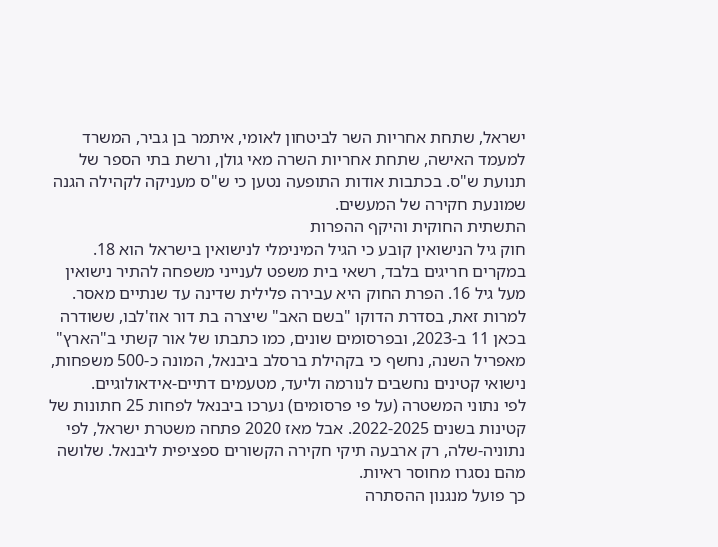ישראל, שתחת אחריות השר לביטחון לאומי, איתמר בן גביר, המשרד למעמד האישה, שתחת אחריות השרה מאי גולן, ורשת בתי הספר של תנועת ש"ס. בכתבות אודות התופעה נטען כי ש"ס מעניקה לקהילה הגנה שמונעת חקירה של המעשים.
התשתית החוקית והיקף ההפרות
חוק גיל הנישואין קובע כי הגיל המינימלי לנישואין בישראל הוא 18. במקרים חריגים בלבד, רשאי בית משפט לענייני משפחה להתיר נישואין מעל גיל 16. הפרת החוק היא עבירה פלילית שדינה עד שנתיים מאסר.
למרות זאת, בסדרת הדוקו "בשם האב" שיצרה בת דור אוז'לבו, ששודרה בכאן 11 ב-2023, ובפרסומים שונים, כמו כתבתו של אור קשתי ב"הארץ" מאפריל השנה, נחשף כי בקהילת ברסלב ביבנאל, המונה כ-500 משפחות, נישואי קטינים נחשבים לנורמה וליעד, מטעמים דתיים-אידאולוגיים.
לפי נתוני המשטרה (על פי פרסומים) נערכו ביבנאל לפחות 25 חתונות של קטינות בשנים 2022-2025. אבל מאז 2020 פתחה משטרת ישראל, לפי נתוניה-שלה, רק ארבעה תיקי חקירה הקשורים ספציפית ליבנאל. שלושה מהם נסגרו מחוסר ראיות.
כך פועל מנגנון ההסתרה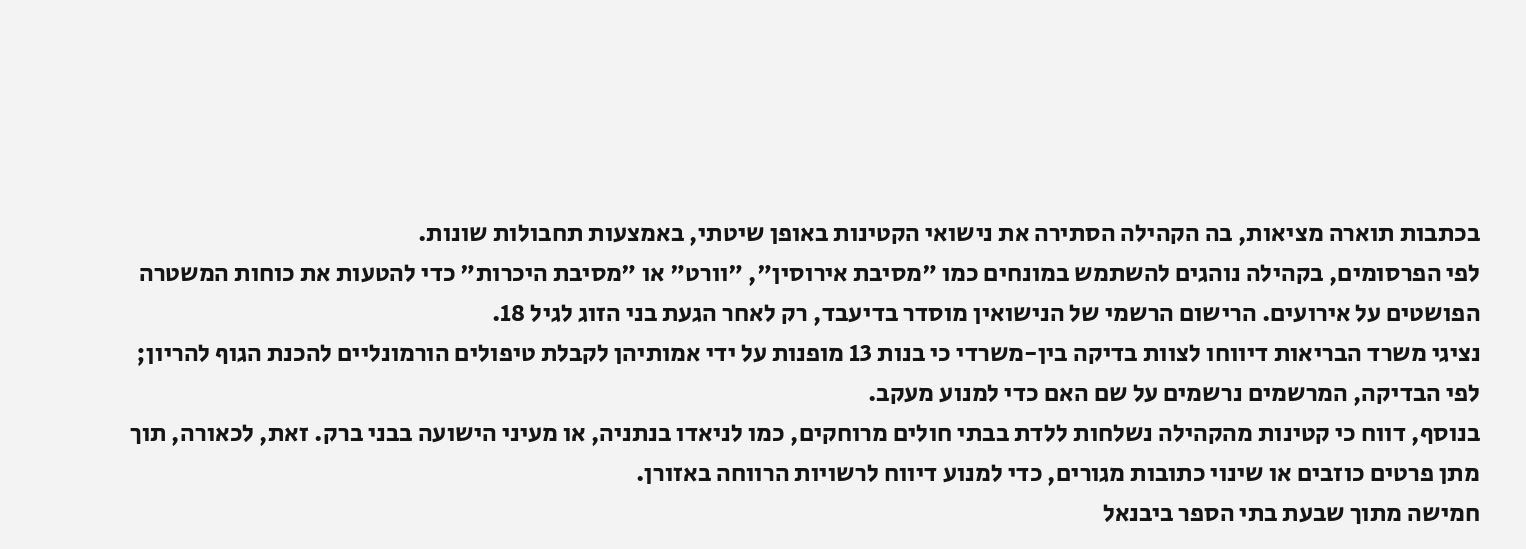בכתבות תוארה מציאות, בה הקהילה הסתירה את נישואי הקטינות באופן שיטתי, באמצעות תחבולות שונות.
לפי הפרסומים, בקהילה נוהגים להשתמש במונחים כמו "מסיבת אירוסין", "וורט" או "מסיבת היכרות" כדי להטעות את כוחות המשטרה הפושטים על אירועים. הרישום הרשמי של הנישואין מוסדר בדיעבד, רק לאחר הגעת בני הזוג לגיל 18.
נציגי משרד הבריאות דיווחו לצוות בדיקה בין-משרדי כי בנות 13 מופנות על ידי אמותיהן לקבלת טיפולים הורמונליים להכנת הגוף להריון; לפי הבדיקה, המרשמים נרשמים על שם האם כדי למנוע מעקב.
בנוסף, דווח כי קטינות מהקהילה נשלחות ללדת בבתי חולים מרוחקים, כמו לניאדו בנתניה, או מעיני הישועה בבני ברק. זאת, לכאורה, תוך מתן פרטים כוזבים או שינוי כתובות מגורים, כדי למנוע דיווח לרשויות הרווחה באזורן.
חמישה מתוך שבעת בתי הספר ביבנאל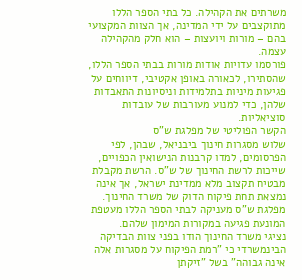משרתים את הקהילה. כל בתי הספר הללו מתוקצבים על ידי המדינה, אך הצוות המקצועי בהם – מורות ויועצות – הוא חלק מהקהילה עצמה.
פורסמו עדויות אודות מורות בבתי הספר הללו, שהסתירו, לכאורה באופן אקטיבי, דיווחים על פגיעות מיניות בתלמידות וניסיונות התאבדות שלהן, כדי למנוע מעורבות של עובדות סוציאליות.
הקשר הפוליטי של מפלגת ש"ס
שלוש מסגרות חינוך ביבניאל, שבהן, לפי הפרסומים, למדו קרבנות הנישואין הכפויים, שייכות לרשת החינוך של ש"ס. הרשת מקבלת מבטיח תקצוב מלא ממדינת ישראל, אך אינה נמצאת תחת פיקוח הדוק של משרד החינוך. מפלגת ש"ס מעניקה לבתי הספר הללו מעטפת המונעת פגיעה במקורות המימון שלהם.
נציגי משרד החינוך הודו בפני צוות הבדיקה הבינמשרדי כי "רמת הפיקוח על מסגרות אלה אינה גבוהה" בשל "זיקתן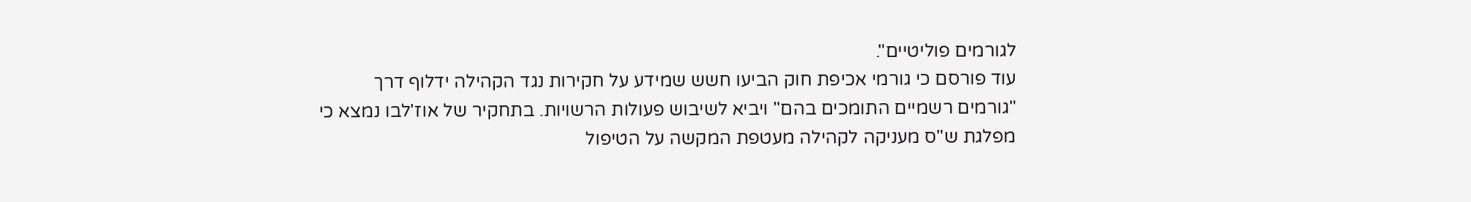לגורמים פוליטיים".
עוד פורסם כי גורמי אכיפת חוק הביעו חשש שמידע על חקירות נגד הקהילה ידלוף דרך "גורמים רשמיים התומכים בהם" ויביא לשיבוש פעולות הרשויות. בתחקיר של אוז'לבו נמצא כי מפלגת ש"ס מעניקה לקהילה מעטפת המקשה על הטיפול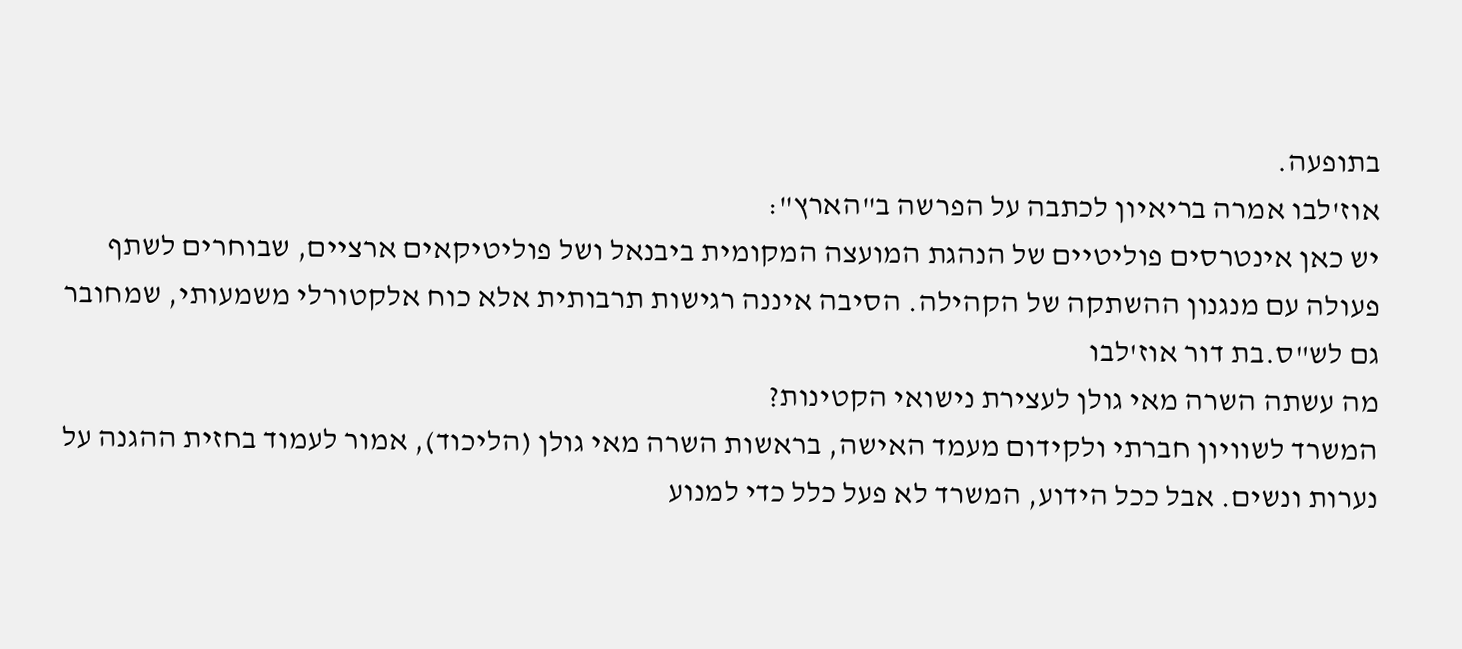בתופעה.
אוז'לבו אמרה בריאיון לכתבה על הפרשה ב"הארץ":
יש כאן אינטרסים פוליטיים של הנהגת המועצה המקומית ביבנאל ושל פוליטיקאים ארציים, שבוחרים לשתף פעולה עם מנגנון ההשתקה של הקהילה. הסיבה איננה רגישות תרבותית אלא כוח אלקטורלי משמעותי, שמחובר גם לש"ס.בת דור אוז'לבו
מה עשתה השרה מאי גולן לעצירת נישואי הקטינות?
המשרד לשוויון חברתי ולקידום מעמד האישה, בראשות השרה מאי גולן (הליכוד), אמור לעמוד בחזית ההגנה על נערות ונשים. אבל ככל הידוע, המשרד לא פעל כלל כדי למנוע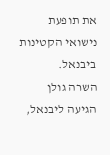את תופעת נישואי הקטינות ביבנאל.
השרה גולן הגיעה ליבנאל,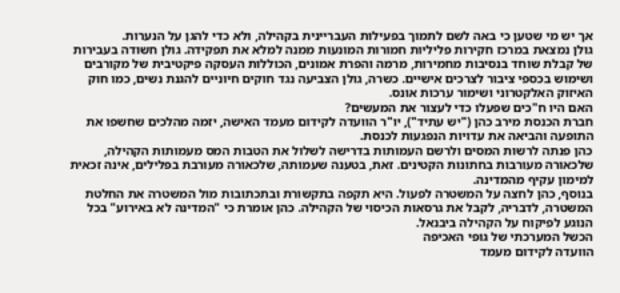אך יש מי שטען כי באה לשם לתמוך בפעילות העבריינית בקהילה, ולא כדי להגן על הנערות.
גולן נמצאת במרכז חקירות פליליות חמורות המונעות ממנה למלא את תפקידה. גולן חשודה בעבירות של קבלת שוחד בנסיבות מחמירות, מרמה והפרת אמונים, הכוללות העסקה פיקטיבית של מקורבים ושימוש בכספי ציבור לצרכים אישיים. כשרה, גולן הצביעה נגד חוקים חיוניים להגנת נשים, כמו חוק האיזוק האלקטרוני ושימור ערכות אונס.
האם היו ח"כים שפעלו כדי לעצור את המעשים?
חברת הכנסת מירב כהן ("יש עתיד"), יו"ר הוועדה לקידום מעמד האישה, יזמה מהלכים שחשפו את התופעה והביאה את עדויות הנפגעות לכנסת.
כהן פנתה לרשות המסים ולרשם העמותות בדרישה לשלול את הטבות המס מעמותות הקהילה, שלכאורה מעורבות בחתונות הקטינים. זאת, בטענה שעמותה, שלכאורה מעורבת בפלילים, אינה זכאית למימון עקיף מהמדינה.
בנוסף, כהן לחצה על המשטרה לפעול. היא תקפה בתקשורת ובתכתובות מול המשטרה את החלטת המשטרה, לדבריה, לקבל את גרסאות הכיסוי של הקהילה. כהן אומרת כי "המדינה לא באירוע" בכל הנוגע לפיקוח על הקהילה ביבנאל.
הכשל המערכתי של גופי האכיפה
הוועדה לקידום מעמד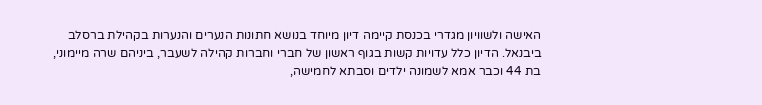האישה ולשוויון מגדרי בכנסת קיימה דיון מיוחד בנושא חתונות הנערים והנערות בקהילת ברסלב ביבנאל. הדיון כלל עדויות קשות בגוף ראשון של חברי וחברות קהילה לשעבר, ביניהם שרה מיימוני, בת 44 וכבר אמא לשמונה ילדים וסבתא לחמישה,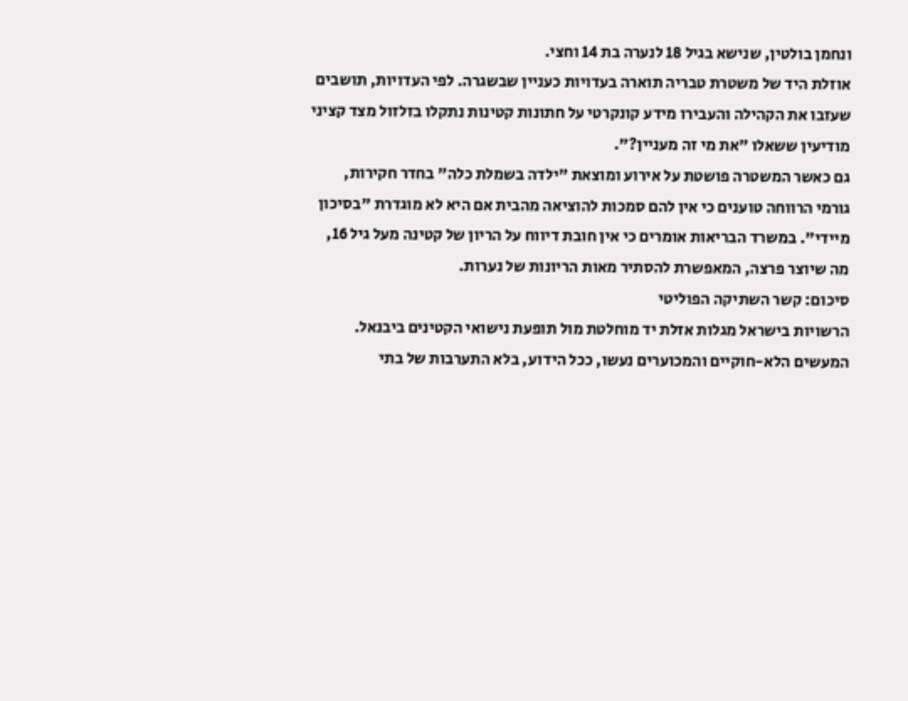ונחמן בולטין, שנישא בגיל 18 לנערה בת 14 וחצי.
אוזלת היד של משטרת טבריה תוארה בעדויות כעניין שבשגרה. לפי העדויות, תושבים שעזבו את הקהילה והעבירו מידע קונקרטי על חתונות קטינות נתקלו בזלזול מצד קציני מודיעין ששאלו "את מי זה מעניין?".
גם כאשר המשטרה פושטת על אירוע ומוצאת "ילדה בשמלת כלה" בחדר חקירות, גורמי הרווחה טוענים כי אין להם סמכות להוציאה מהבית אם היא לא מוגדרת "בסיכון מיידי". במשרד הבריאות אומרים כי אין חובת דיווח על הריון של קטינה מעל גיל 16, מה שיוצר פרצה, המאפשרת להסתיר מאות הריונות של נערות.
סיכום: קשר השתיקה הפוליטי
הרשויות בישראל מגלות אזלת יד מוחלטת מול תופעת נישואי הקטינים ביבנאל.
המעשים הלא-חוקיים והמכוערים נעשו, ככל הידוע, בלא התערבות של בתי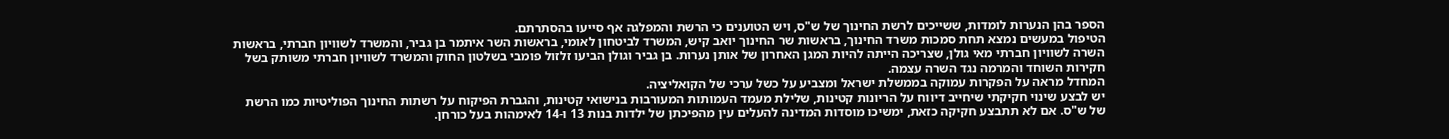הספר בהן הנערות לומדות, ששייכים לרשת החינוך של ש"ס, ויש הטוענים כי הרשת והמפלגה אף סייעו בהסתרתם.
הטיפול במעשים נמצא תחת סמכות משרד החינוך, בראשות שר החינוך יואב קיש, המשרד לביטחון לאומי, בראשות השר איתמר בן גביר, והמשרד לשוויון חברתי, בראשות השרה לשוויון חברתי מאי גולן, שצריכה הייתה להיות המגן האחרון של אותן נערות. בן גביר וגולן הביעו זלזול פומבי בשלטון החוק והמשרד לשוויון חברתי משותק בשל חקירות השוחד והמרמה נגד השרה עצמה.
המחדל מראה על הפקרות עמוקה בממשלת ישראל ומצביע על כשל ערכי של הקואליציה.
יש לבצע שינוי חקיקתי שיחייב דיווח על הריונות קטינות, שלילת מעמד העמותות המעורבות בנישואי קטינות, והגברת הפיקוח על רשתות החינוך הפוליטיות כמו הרשת של ש"ס. אם לא תתבצע חקיקה כזאת, ימשיכו מוסדות המדינה להעלים עין מהפיכתן של ילדות בנות 13 ו-14 לאימהות בעל כורחן.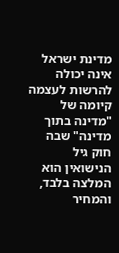מדינת ישראל אינה יכולה להרשות לעצמה קיומה של "מדינה בתוך מדינה" שבה חוק גיל הנישואין הוא המלצה בלבד, והמחיר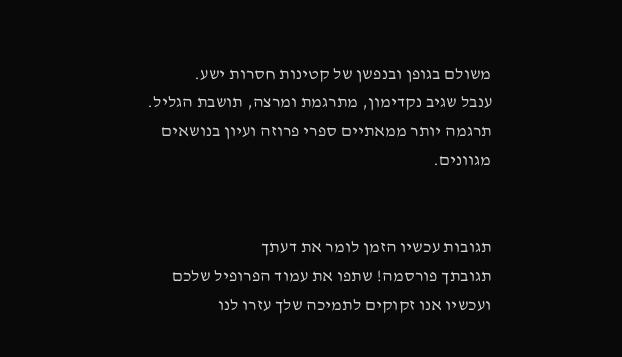משולם בגופן ובנפשן של קטינות חסרות ישע.
ענבל שגיב נקדימון, מתרגמת ומרצה, תושבת הגליל. תרגמה יותר ממאתיים ספרי פרוזה ועיון בנושאים מגוונים.


תגובות עכשיו הזמן לומר את דעתך
תגובתך פורסמה! שתפו את עמוד הפרופיל שלכם
ועכשיו אנו זקוקים לתמיכה שלך עזרו לנו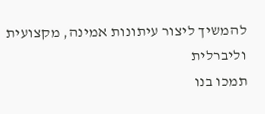להמשיך ליצור עיתונות אמינה, מקצועית וליברלית
תמכו בנו